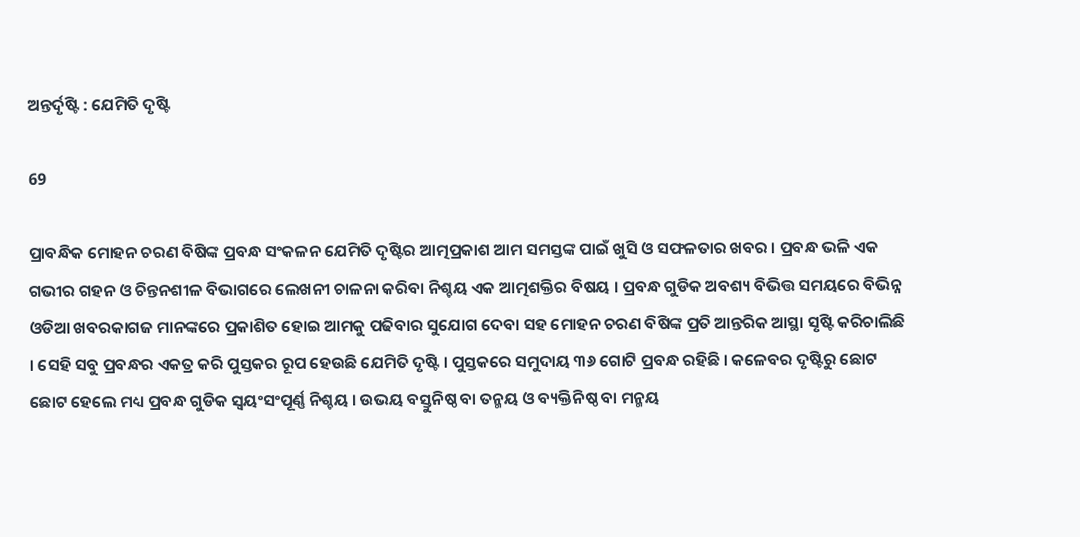ଅନ୍ତର୍ଦୃଷ୍ଟି : ଯେମିତି ଦୃଷ୍ଟି

69

ପ୍ରାବନ୍ଧିକ ମୋହନ ଚରଣ ବିଷିଙ୍କ ପ୍ରବନ୍ଧ ସଂକଳନ ଯେମିତି ଦୃଷ୍ଟିର ଆତ୍ମପ୍ରକାଶ ଆମ ସମସ୍ତଙ୍କ ପାଇଁ ଖୁସି ଓ ସଫଳତାର ଖବର । ପ୍ରବନ୍ଧ ଭଳି ଏକ ଗଭୀର ଗହନ ଓ ଚିନ୍ତନଶୀଳ ବିଭାଗରେ ଲେଖନୀ ଚାଳନା କରିବା ନିଶ୍ଚୟ ଏକ ଆତ୍ମଶକ୍ତିର ବିଷୟ । ପ୍ରବନ୍ଧ ଗୁଡିକ ଅବଶ୍ୟ ବିଭିତ୍ତ ସମୟରେ ବିଭିନ୍ନ ଓଡିଆ ଖବରକାଗଜ ମାନଙ୍କରେ ପ୍ରକାଶିତ ହୋଇ ଆମକୁ ପଢିବାର ସୁଯୋଗ ଦେବା ସହ ମୋହନ ଚରଣ ବିଷିଙ୍କ ପ୍ରତି ଆନ୍ତରିକ ଆସ୍ଥା ସୃଷ୍ଟି କରିଚାଲିଛି । ସେହି ସବୁ ପ୍ରବନ୍ଧର ଏକତ୍ର କରି ପୁସ୍ତକର ରୂପ ହେଉଛି ଯେମିତି ଦୃଷ୍ଟି । ପୁସ୍ତକରେ ସମୁଦାୟ ୩୬ ଗୋଟି ପ୍ରବନ୍ଧ ରହିଛି । କଳେବର ଦୃଷ୍ଟିରୁ ଛୋଟ ଛୋଟ ହେଲେ ମଧ୍ୟ ପ୍ରବନ୍ଧ ଗୁଡିକ ସ୍ୱୟଂସଂପୂର୍ଣ୍ଣ ନିଶ୍ଚୟ । ଉଭୟ ବସ୍ତୁନିଷ୍ଠ ବା ତନ୍ମୟ ଓ ବ୍ୟକ୍ତିନିଷ୍ଠ ବା ମନ୍ମୟ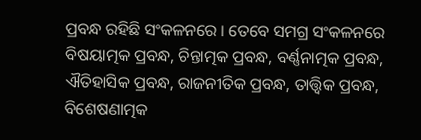ପ୍ରବନ୍ଧ ରହିଛି ସଂକଳନରେ । ତେବେ ସମଗ୍ର ସଂକଳନରେ ବିଷୟାତ୍ମକ ପ୍ରବନ୍ଧ, ଚିନ୍ତାତ୍ମକ ପ୍ରବନ୍ଧ, ବର୍ଣ୍ଣନାତ୍ମକ ପ୍ରବନ୍ଧ, ଐତିହାସିକ ପ୍ରବନ୍ଧ, ରାଜନୀତିକ ପ୍ରବନ୍ଧ, ତାତ୍ତ୍ୱିକ ପ୍ରବନ୍ଧ, ବିଶେଷଣାତ୍ମକ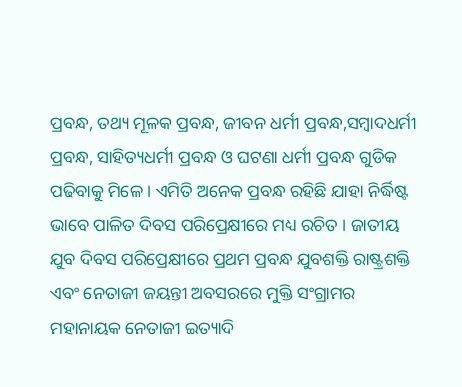ପ୍ରବନ୍ଧ, ତଥ୍ୟ ମୂଳକ ପ୍ରବନ୍ଧ, ଜୀବନ ଧର୍ମୀ ପ୍ରବନ୍ଧ,ସମ୍ବାଦଧର୍ମୀ ପ୍ରବନ୍ଧ, ସାହିତ୍ୟଧର୍ମୀ ପ୍ରବନ୍ଧ ଓ ଘଟଣା ଧର୍ମୀ ପ୍ରବନ୍ଧ ଗୁଡିକ ପଢିବାକୁ ମିଳେ । ଏମିତି ଅନେକ ପ୍ରବନ୍ଧ ରହିଛି ଯାହା ନିର୍ଦ୍ଧିଷ୍ଟ ଭାବେ ପାଳିତ ଦିବସ ପରିପ୍ରେକ୍ଷୀରେ ମଧ୍ୟ ରଚିତ । ଜାତୀୟ ଯୁବ ଦିବସ ପରିପ୍ରେକ୍ଷୀରେ ପ୍ରଥମ ପ୍ରବନ୍ଧ ଯୁବଶକ୍ତି ରାଷ୍ଟ୍ରଶକ୍ତି ଏବଂ ନେତାଜୀ ଜୟନ୍ତୀ ଅବସରରେ ମୁକ୍ତି ସଂଗ୍ରାମର ମହାନାୟକ ନେତାଜୀ ଇତ୍ୟାଦି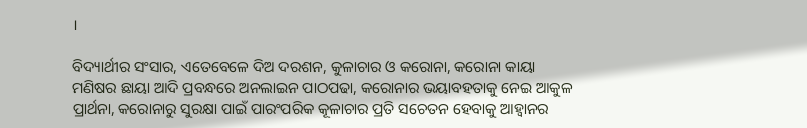।

ବିଦ୍ୟାର୍ଥୀର ସଂସାର, ଏତେବେଳେ ଦିଅ ଦରଶନ, କୁଳାଚାର ଓ କରୋନା, କରୋନା କାୟା ମଣିଷର ଛାୟା ଆଦି ପ୍ରବନ୍ଧରେ ଅନଲାଇନ ପାଠପଢା, କରୋନାର ଭୟାବହତାକୁ ନେଇ ଆକୁଳ ପ୍ରାର୍ଥନା, କରୋନାରୁ ସୁରକ୍ଷା ପାଇଁ ପାରଂପରିକ କୂଳାଚାର ପ୍ରତି ସଚେତନ ହେବାକୁ ଆହ୍ୱାନର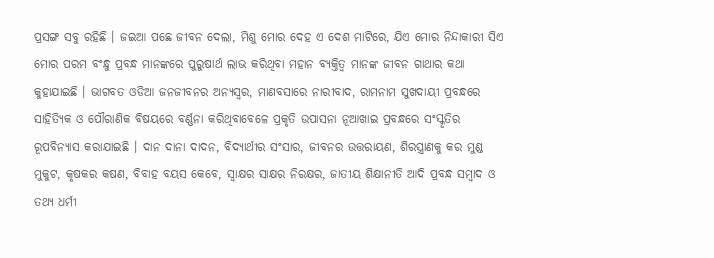ପ୍ରସଙ୍ଗ ସବୁ ରହିଛି । ଜଇଆ ପଛେ ଜୀବନ ଦେଲା, ମିଶୁ ମୋର ଦେହ ଏ ଦେଶ ମାଟିରେ, ଯିଏ ମୋର ନିନ୍ଦାକାରୀ ସିଏ ମୋର ପରମ ବଂନ୍ଧୁ ପ୍ରବନ୍ଧ ମାନଙ୍କରେ ପୁରୁଷାର୍ଥ ଲାଭ କରିଥିବା ମହାନ ବ୍ୟକ୍ତିତ୍ୱ ମାନଙ୍କ ଜୀବନ ଗାଥାର କଥା କୁହାଯାଇଛି । ଭାଗବତ ଓଡିଆ ଜନଜୀବନର ଅନ୍ୟସ୍ୱର, ମାଣବସାରେ ନାରୀବାଦ, ରାମନାମ ସୁଖଦାୟୀ ପ୍ରବନ୍ଧରେ ସାହିତ୍ୟିକ ଓ ପୌରାଣିକ ବିଷୟରେ ବର୍ଣ୍ଣନା କରିଥିବାବେଳେ ପ୍ରକୃତି ଉପାସନା ନୂଆଖାଇ ପ୍ରବନ୍ଧରେ ସଂସ୍କୃତିର ରୂପବିନ୍ୟାସ କରାଯାଇଛି । ଦାନ ଦାନା ଦାଦନ, ବିଦ୍ୟାର୍ଥୀର ସଂସାର, ଜୀବନର ଉତ୍ତରାୟଣ, ଶିରସ୍ତ୍ରାଣକୁ କର ମୁଣ୍ଡ ମୁକୁଟ, କୃଷକର କଷଣ, ବିବାହ ବୟସ କେବେ, ସ୍ୱାକ୍ଷର ସାକ୍ଷର ନିରକ୍ଷର, ଜାତୀୟ ଶିକ୍ଷାନୀତି ଆଦି ପ୍ରବନ୍ଧ ସମ୍ବାଦ ଓ ତଥ୍ୟ ଧର୍ମୀ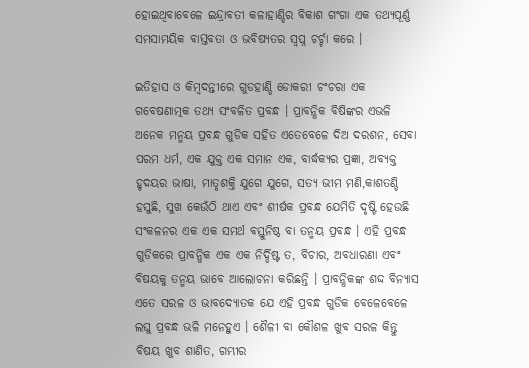ହୋଇଥିବାବେଳେ ଇନ୍ଦ୍ରାବତୀ କଳାହାଣ୍ଡିର ବିକାଶ ଗଂଗା ଏକ ତଥ୍ୟପୂର୍ଣ୍ଣ ସମସାମୟିକ ବାସ୍ତବତା ଓ ଭବିଷ୍ୟତର ସ୍ୱପ୍ନ ଚର୍ଚ୍ଚା କରେ ।

ଇତିହାସ ଓ କିମ୍ବଦନ୍ତୀରେ ଗୁଡହାଣ୍ଡି ଡୋକରୀ ଚଂଚରା ଏକ ଗବେଷଣାତ୍ମକ ତଥ୍ୟ ସଂବଳିତ ପ୍ରବନ୍ଧ । ପ୍ରାବନ୍ଧିକ ବିଷିଙ୍କର ଏଭଳି ଅନେକ ମନ୍ମୟ ପ୍ରବନ୍ଧ ଗୁଡିକ ସହିତ ଏତେବେଳେ ଦିଅ ଦରଶନ, ସେବା ପରମ ଧର୍ମ, ଏକ ଯୁକ୍ତ ଏକ ସମାନ ଏକ, ବାର୍ଦ୍ଧକ୍ୟର ପ୍ରଜ୍ଞା, ଅବ୍ୟକ୍ତ ହୃଦୟର ଭାଷା, ମାତୃଶକ୍ତି ଯୁଗେ ଯୁଗେ, ସତ୍ୟ ଭୀମ ମଣି,କାଶତଣ୍ଡି ହସୁଛି, ସୁଖ କେଉଁଠି ଥାଏ ଏବଂ ଶୀର୍ଷକ ପ୍ରବନ୍ଧ ଯେମିତି ଦୃଷ୍ଟି ହେଉଛି ସଂକଳନର ଏକ ଏକ ସମର୍ଥ ବସ୍ତୁନିଷ୍ଠ ବା ତନ୍ମୟ ପ୍ରବନ୍ଧ । ଏହି ପ୍ରବନ୍ଧ ଗୁଡିକରେ ପ୍ରାବନ୍ଧିକ ଏକ ଏକ ନିର୍ଦ୍ଦିଷ୍ଟ ତ, ବିଚାର, ଅବଧାରଣା ଏବଂ ବିଷୟକୁ ତନ୍ମୟ ଭାବେ ଆଲୋଚନା କରିଛନ୍ତି । ପ୍ରାବନ୍ଧିକଙ୍କ ଶଦ୍ଦ ବିନ୍ୟାସ ଏତେ ସରଳ ଓ ଭାବଦ୍ୟୋତକ ଯେ ଏହି ପ୍ରବନ୍ଧ ଗୁଡିକ ବେଳେବେଳେ ଲଘୁ ପ୍ରବନ୍ଧ ଭଳି ମନେହୁଏ । ଶୈଳୀ ବା କୌଶଳ ଖୁବ ସରଳ କିନ୍ତୁ ବିଷୟ ଖୁବ ଶାଣିତ, ଗମ୍ଭୀର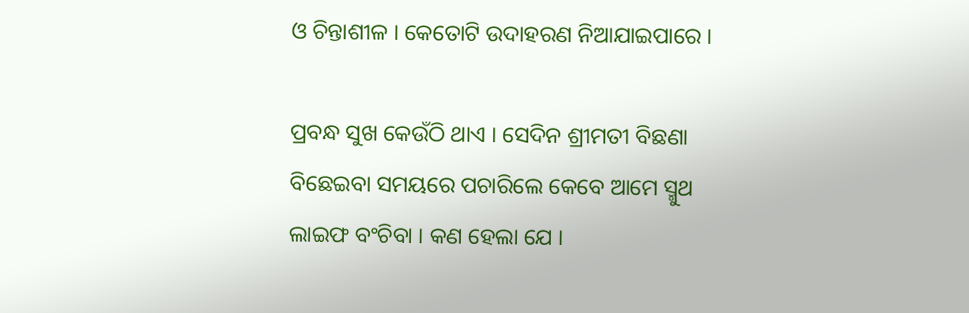ଓ ଚିନ୍ତାଶୀଳ । କେତୋଟି ଉଦାହରଣ ନିଆଯାଇପାରେ ।

ପ୍ରବନ୍ଧ ସୁଖ କେଉଁଠି ଥାଏ । ସେଦିନ ଶ୍ରୀମତୀ ବିଛଣା ବିଛେଇବା ସମୟରେ ପଚାରିଲେ କେବେ ଆମେ ସ୍ମୁଥ ଲାଇଫ ବଂଚିବା । କଣ ହେଲା ଯେ ।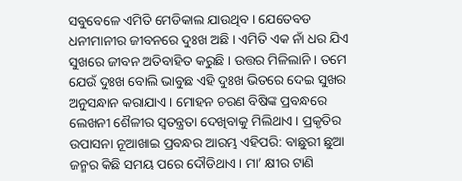ସବୁବେଳେ ଏମିତି ମେଡିକାଲ ଯାଉଥିବ । ଯେତେବଡ ଧନୀମାନୀର ଜୀବନରେ ଦୁଃଖ ଅଛି । ଏମିତି ଏକ ନାଁ ଧର ଯିଏ ସୁଖରେ ଜୀବନ ଅତିବାହିତ କରୁଛି । ଉତ୍ତର ମିଳିଲାନି । ତମେ ଯେଉଁ ଦୁଃଖ ବୋଲି ଭାବୁଛ ଏହି ଦୁଃଖ ଭିତରେ ଦେଇ ସୁଖର ଅନୁସନ୍ଧାନ କରାଯାଏ । ମୋହନ ଚରଣ ବିଷିଙ୍କ ପ୍ରବନ୍ଧରେ ଲେଖନୀ ଶୈଳୀର ସ୍ୱତନ୍ତ୍ରତା ଦେଖିବାକୁ ମିଲିଥାଏ । ପ୍ରକୃତିର ଉପାସନା ନୂଆଖାଇ ପ୍ରବନ୍ଧର ଆରମ୍ଭ ଏହିପରି: ବାଛୁରୀ ଛୁଆ ଜନ୍ମର କିଛି ସମୟ ପରେ ଦୌଡିଥାଏ । ମା’ କ୍ଷୀର ଟାଣି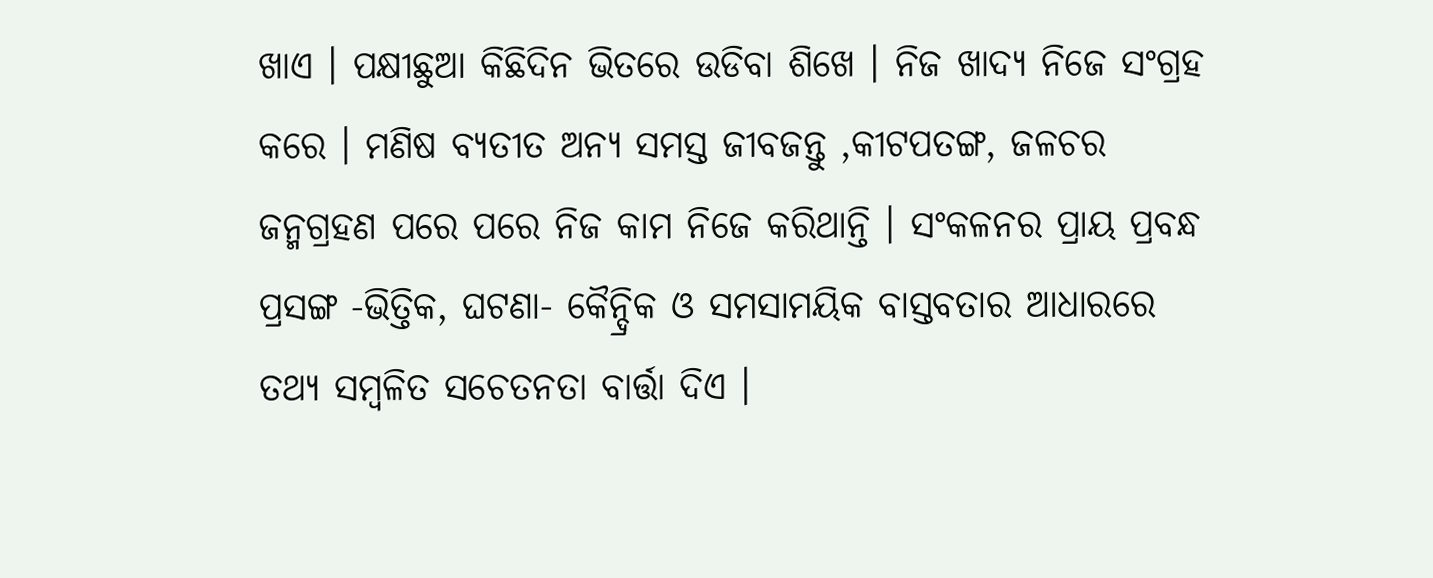ଖାଏ । ପକ୍ଷୀଛୁଆ କିଛିଦିନ ଭିତରେ ଉଡିବା ଶିଖେ । ନିଜ ଖାଦ୍ୟ ନିଜେ ସଂଗ୍ରହ କରେ । ମଣିଷ ବ୍ୟତୀତ ଅନ୍ୟ ସମସ୍ତ ଜୀବଜନ୍ତୁ ,କୀଟପତଙ୍ଗ, ଜଳଚର ଜନ୍ମଗ୍ରହଣ ପରେ ପରେ ନିଜ କାମ ନିଜେ କରିଥାନ୍ତି । ସଂକଳନର ପ୍ରାୟ ପ୍ରବନ୍ଧ ପ୍ରସଙ୍ଗ -ଭିତ୍ତିକ, ଘଟଣା- କୈନ୍ଦ୍ରିକ ଓ ସମସାମୟିକ ବାସ୍ତବତାର ଆଧାରରେ ତଥ୍ୟ ସମ୍ବଳିତ ସଚେତନତା ବାର୍ତ୍ତା ଦିଏ ।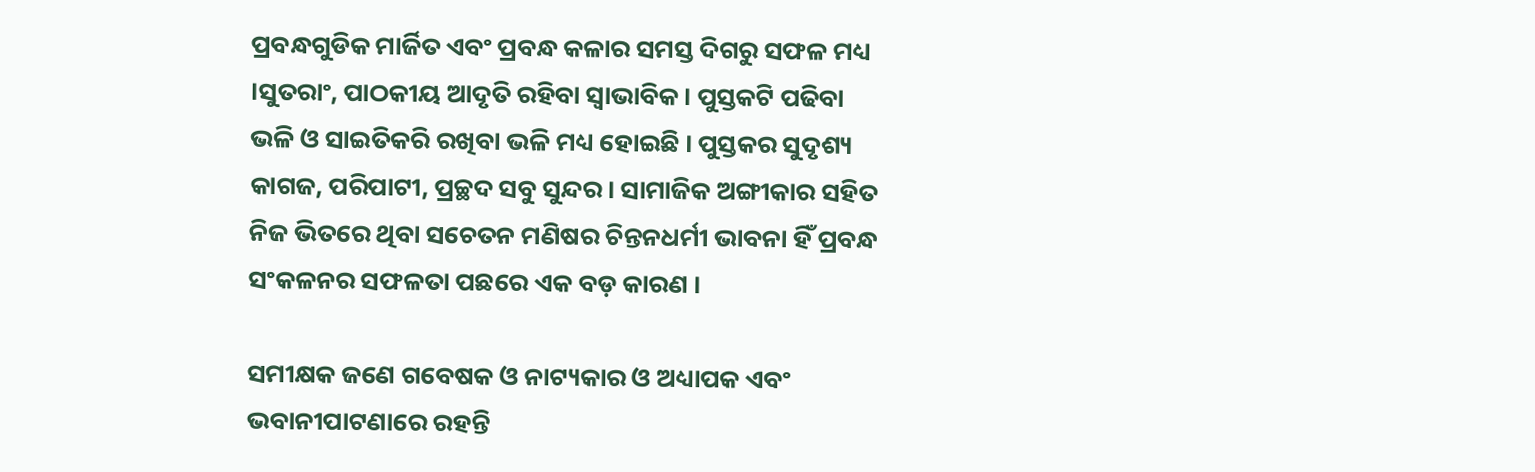ପ୍ରବନ୍ଧଗୁଡିକ ମାର୍ଜିତ ଏବଂ ପ୍ରବନ୍ଧ କଳାର ସମସ୍ତ ଦିଗରୁ ସଫଳ ମଧ୍ୟ ।ସୁତରାଂ, ପାଠକୀୟ ଆଦୃତି ରହିବା ସ୍ୱାଭାବିକ । ପୁସ୍ତକଟି ପଢିବା ଭଳି ଓ ସାଇତିକରି ରଖିବା ଭଳି ମଧ୍ୟ ହୋଇଛି । ପୁସ୍ତକର ସୁଦୃଶ୍ୟ କାଗଜ, ପରିପାଟୀ, ପ୍ରଚ୍ଛଦ ସବୁ ସୁନ୍ଦର । ସାମାଜିକ ଅଙ୍ଗୀକାର ସହିତ ନିଜ ଭିତରେ ଥିବା ସଚେତନ ମଣିଷର ଚିନ୍ତନଧର୍ମୀ ଭାବନା ହିଁ ପ୍ରବନ୍ଧ ସଂକଳନର ସଫଳତା ପଛରେ ଏକ ବଡ଼ କାରଣ ।

ସମୀକ୍ଷକ ଜଣେ ଗବେଷକ ଓ ନାଟ୍ୟକାର ଓ ଅଧ୍ୟାପକ ଏବଂ ଭବାନୀପାଟଣାରେ ରହନ୍ତି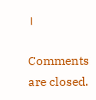।

Comments are closed.